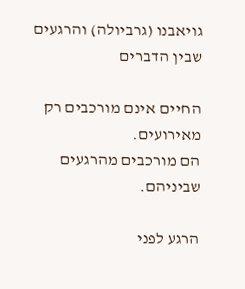גויאבנו (גרביולה) והרגעים שבין הדברים

החיים אינם מורכבים רק מאירועים.
הם מורכבים מהרגעים שביניהם.

הרגע לפני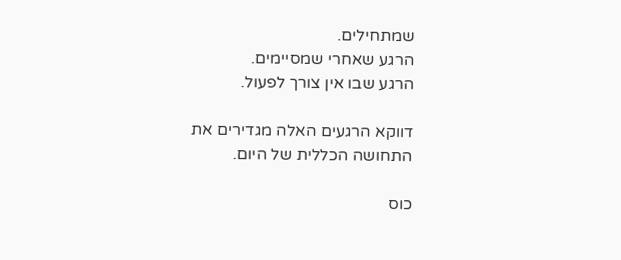שמתחילים.
הרגע שאחרי שמסיימים.
הרגע שבו אין צורך לפעול.

דווקא הרגעים האלה מגדירים את התחושה הכללית של היום.

כוס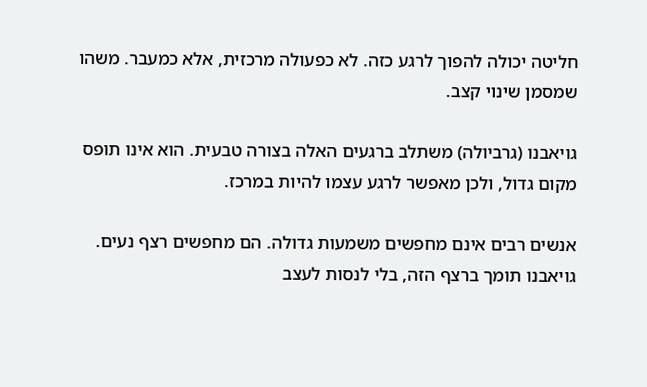חליטה יכולה להפוך לרגע כזה. לא כפעולה מרכזית, אלא כמעבר. משהו שמסמן שינוי קצב.

גויאבנו (גרביולה) משתלב ברגעים האלה בצורה טבעית. הוא אינו תופס מקום גדול, ולכן מאפשר לרגע עצמו להיות במרכז.

אנשים רבים אינם מחפשים משמעות גדולה. הם מחפשים רצף נעים. גויאבנו תומך ברצף הזה, בלי לנסות לעצב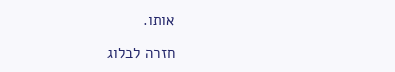אותו.

חזרה לבלוג